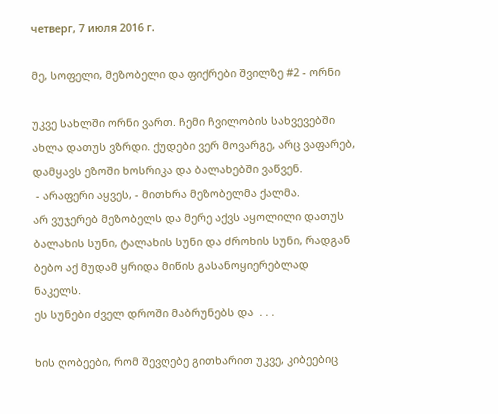четверг, 7 июля 2016 г.

მე, სოფელი, მეზობელი და ფიქრები შვილზე #2 - ორნი

უკვე სახლში ორნი ვართ. ჩემი ჩვილობის სახვევებში ახლა დათუს ვზრდი. ქუდები ვერ მოვარგე, არც ვაფარებ, დამყავს ეზოში ხოსრიკა და ბალახებში ვაწვენ.
 - არაფერი აყვეს, - მითხრა მეზობელმა ქალმა.
არ ვუჯერებ მეზობელს და მერე აქვს აყოლილი დათუს ბალახის სუნი, ტალახის სუნი და ძროხის სუნი, რადგან ბებო აქ მუდამ ყრიდა მიწის გასანოყიერებლად ნაკელს.
ეს სუნები ძველ დროში მაბრუნებს და  . . .

ხის ღობეები, რომ შევღებე გითხარით უკვე, კიბეებიც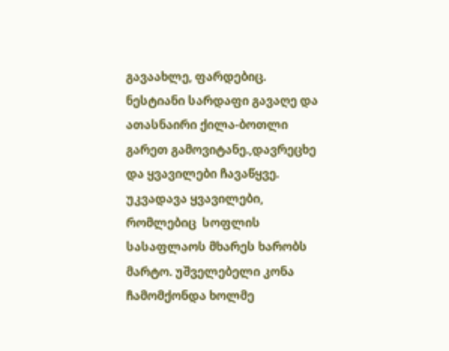გავაახლე, ფარდებიც. ნესტიანი სარდაფი გავაღე და ათასნაირი ქილა-ბოთლი გარეთ გამოვიტანე.,დავრეცხე და ყვავილები ჩავაწყვე. უკვადავა ყვავილები, რომლებიც  სოფლის სასაფლაოს მხარეს ხარობს მარტო. უშველებელი კონა ჩამომქონდა ხოლმე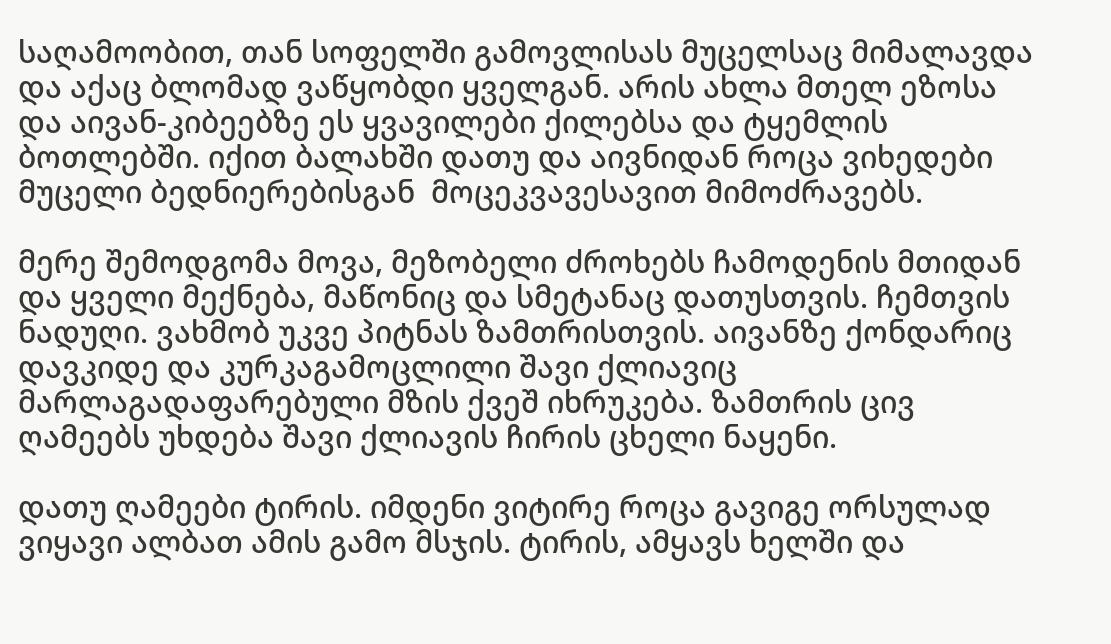საღამოობით, თან სოფელში გამოვლისას მუცელსაც მიმალავდა და აქაც ბლომად ვაწყობდი ყველგან. არის ახლა მთელ ეზოსა და აივან-კიბეებზე ეს ყვავილები ქილებსა და ტყემლის ბოთლებში. იქით ბალახში დათუ და აივნიდან როცა ვიხედები მუცელი ბედნიერებისგან  მოცეკვავესავით მიმოძრავებს.

მერე შემოდგომა მოვა, მეზობელი ძროხებს ჩამოდენის მთიდან და ყველი მექნება, მაწონიც და სმეტანაც დათუსთვის. ჩემთვის ნადუღი. ვახმობ უკვე პიტნას ზამთრისთვის. აივანზე ქონდარიც დავკიდე და კურკაგამოცლილი შავი ქლიავიც მარლაგადაფარებული მზის ქვეშ იხრუკება. ზამთრის ცივ ღამეებს უხდება შავი ქლიავის ჩირის ცხელი ნაყენი.

დათუ ღამეები ტირის. იმდენი ვიტირე როცა გავიგე ორსულად ვიყავი ალბათ ამის გამო მსჯის. ტირის, ამყავს ხელში და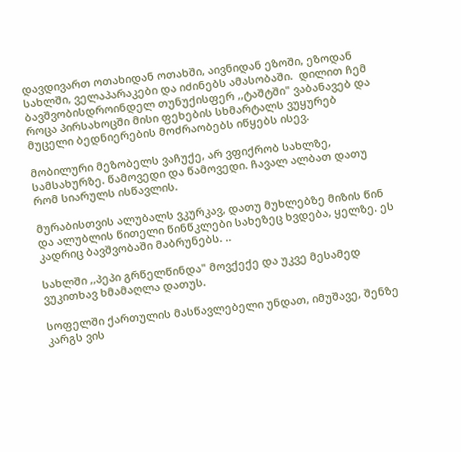დავდივართ ოთახიდან ოთახში, აივნიდან ეზოში, ეზოდან სახლში, ველაპარაკები და იძინებს ამასობაში.  დილით ჩემ ბავშვობისდროინდელ თუნუქისფერ ,,ტაშტში" ვაბანავებ და როცა პირსახოცში მისი ფეხების სხმარტალს ვუყურებ მუცელი ბედნიერების მოძრაობებს იწყებს ისევ.

მობილური მეზობელს ვაჩუქე, არ ვფიქრობ სახლზე, სამსახურზე. წამოვედი და წამოვედი. ჩავალ ალბათ დათუ რომ სიარულს ისწავლის.

მურაბისთვის ალუბალს ვკურკავ, დათუ მუხლებზე მიზის წინ და ალუბლის წითელი წინწკლები სახეზეც ხვდება, ყელზე. ეს კადრიც ბავშვობაში მაბრუნებს. ..

სახლში ,,პეპი გრწელწინდა" მოვქექე და უკვე მესამედ ვუკითხავ ხმამაღლა დათუს.

სოფელში ქართულის მასწავლებელი უნდათ, იმუშავე, შენზე კარგს ვის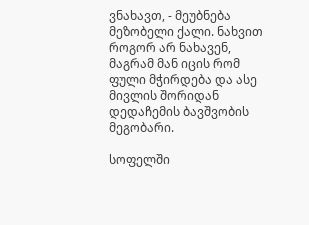ვნახავთ, - მეუბნება მეზობელი ქალი. ნახვით როგორ არ ნახავენ, მაგრამ მან იცის რომ ფული მჭირდება და ასე მივლის შორიდან დედაჩემის ბავშვობის მეგობარი.

სოფელში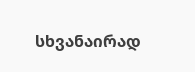სხვანაირად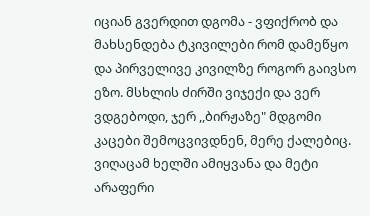იციან გვერდით დგომა - ვფიქრობ და მახსენდება ტკივილები რომ დამეწყო და პირველივე კივილზე როგორ გაივსო ეზო. მსხლის ძირში ვიჯექი და ვერ ვდგებოდი, ჯერ ,,ბირჟაზე" მდგომი კაცები შემოცვივდნენ, მერე ქალებიც. ვიღაცამ ხელში ამიყვანა და მეტი არაფერი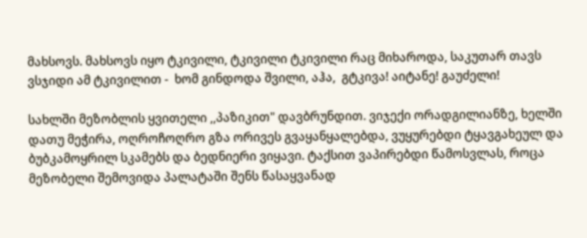მახსოვს. მახსოვს იყო ტკივილი, ტკივილი ტკივილი რაც მიხაროდა, საკუთარ თავს ვსჯიდი ამ ტკივილით -  ხომ გინდოდა შვილი, აჰა,  გტკივა! აიტანე! გაუძელი!

სახლში მეზობლის ყვითელი ,,პაზიკით" დავბრუნდით. ვიჯექი ორადგილიანზე, ხელში დათუ მეჭირა, ოღროჩოღრო გზა ორივეს გვაყანყალებდა, ვუყურებდი ტყავგახეულ და ბუბკამოყრილ სკამებს და ბედნიერი ვიყავი. ტაქსით ვაპირებდი წამოსვლას, როცა მეზობელი შემოვიდა პალატაში შენს წასაყვანად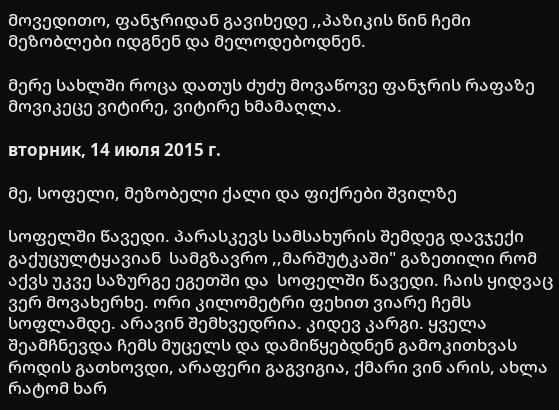მოვედითო, ფანჯრიდან გავიხედე ,,პაზიკის წინ ჩემი მეზობლები იდგნენ და მელოდებოდნენ.

მერე სახლში როცა დათუს ძუძუ მოვაწოვე ფანჯრის რაფაზე მოვიკეცე ვიტირე, ვიტირე ხმამაღლა.

вторник, 14 июля 2015 г.

მე, სოფელი, მეზობელი ქალი და ფიქრები შვილზე

სოფელში წავედი. პარასკევს სამსახურის შემდეგ დავჯექი გაქუცულტყავიან  სამგზავრო ,,მარშუტკაში" გაზეთილი რომ აქვს უკვე საზურგე ეგეთში და  სოფელში წავედი. ჩაის ყიდვაც ვერ მოვახერხე. ორი კილომეტრი ფეხით ვიარე ჩემს სოფლამდე. არავინ შემხვედრია. კიდევ კარგი. ყველა შეამჩნევდა ჩემს მუცელს და დამიწყებდნენ გამოკითხვას როდის გათხოვდი, არაფერი გაგვიგია, ქმარი ვინ არის, ახლა რატომ ხარ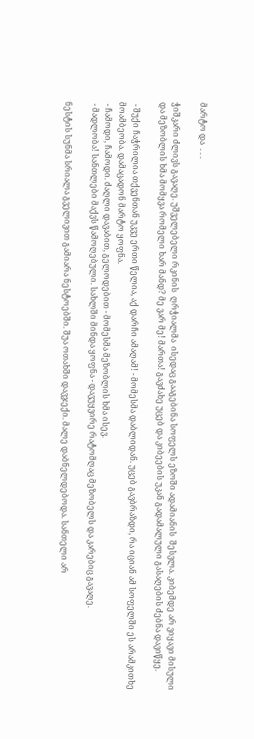მარტო და  . . .

ჭიშკარი ძლივს გავაღე. უშველებელი რკინის  ღრჭიალმა  ისედაც გააგებინა სოფელს ეზოში ადამიანის  შესვლა. კიბემდე არ ვიყავი მისული და მეზობლის ხმა მომყვა რომელი ხარ მანდ? მე ვარ მე! მართა! გავძახე უცებ და კიბეების უკან გადამალული გასაღების ძებნა დავიწყე.

 - შუქი ჩაჭრილია თქვენთან უკვე ერთი წელია, აქ დარჩი ამაღამ! - მომესმა დაბლიდან. უცებ გავბრაზდი, რა იციან ამ სოფელში ეს არამკითხე მოამბეობა. დამაცადონ მარტო ყოფნა.
 - ჩამოდი, ჩამოდი. ძაღლი დავაბით, გელოდებით - მომესმა მეზობლის ხმა ისევ.
 - მადლობა! სანთლები მაქვს წამოღებული. სახლში მინდა ყოფნა - დავუყვირე რატომღაც მეზობელს და კარებიც გავაღე.

ნესტის სუნმა სრიალა გველივით გამიარა ნესტოებში. შუა ოთახში დავჯექი. მალე დაბნელდებოდა. სანთელი არ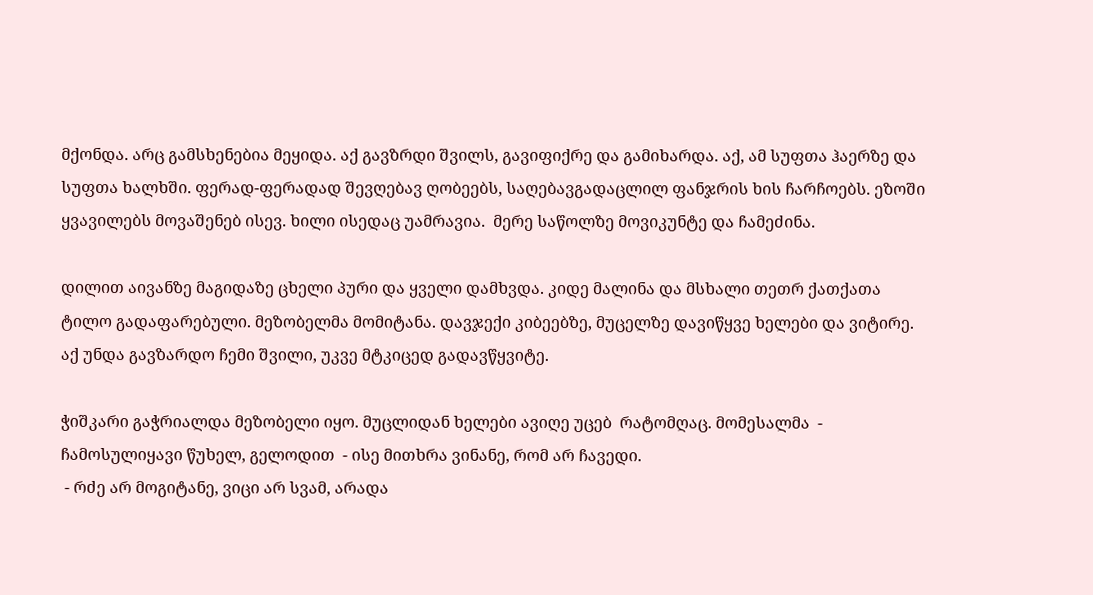მქონდა. არც გამსხენებია მეყიდა. აქ გავზრდი შვილს, გავიფიქრე და გამიხარდა. აქ, ამ სუფთა ჰაერზე და სუფთა ხალხში. ფერად-ფერადად შევღებავ ღობეებს, საღებავგადაცლილ ფანჯრის ხის ჩარჩოებს. ეზოში ყვავილებს მოვაშენებ ისევ. ხილი ისედაც უამრავია.  მერე საწოლზე მოვიკუნტე და ჩამეძინა.

დილით აივანზე მაგიდაზე ცხელი პური და ყველი დამხვდა. კიდე მალინა და მსხალი თეთრ ქათქათა ტილო გადაფარებული. მეზობელმა მომიტანა. დავჯექი კიბეებზე, მუცელზე დავიწყვე ხელები და ვიტირე. აქ უნდა გავზარდო ჩემი შვილი, უკვე მტკიცედ გადავწყვიტე.

ჭიშკარი გაჭრიალდა მეზობელი იყო. მუცლიდან ხელები ავიღე უცებ  რატომღაც. მომესალმა  - ჩამოსულიყავი წუხელ, გელოდით  - ისე მითხრა ვინანე, რომ არ ჩავედი.
 - რძე არ მოგიტანე, ვიცი არ სვამ, არადა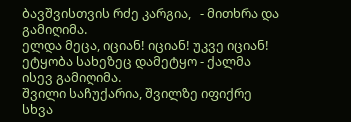ბავშვისთვის რძე კარგია,   - მითხრა და გამიღიმა.
ელდა მეცა, იციან! იციან! უკვე იციან! ეტყობა სახეზეც დამეტყო - ქალმა ისევ გამიღიმა.
შვილი საჩუქარია, შვილზე იფიქრე სხვა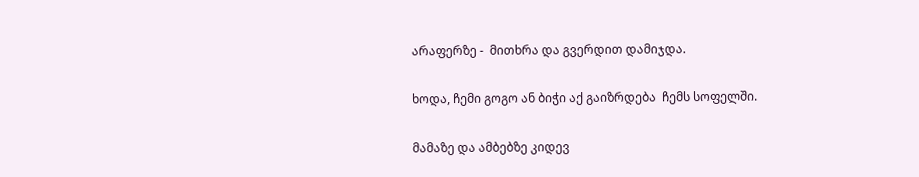არაფერზე -  მითხრა და გვერდით დამიჯდა.

ხოდა, ჩემი გოგო ან ბიჭი აქ გაიზრდება  ჩემს სოფელში.

მამაზე და ამბებზე კიდევ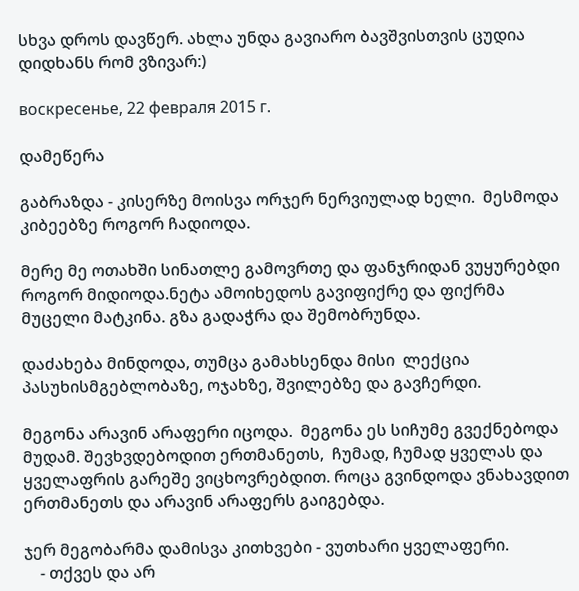სხვა დროს დავწერ. ახლა უნდა გავიარო ბავშვისთვის ცუდია დიდხანს რომ ვზივარ:)

воскресенье, 22 февраля 2015 г.

დამეწერა

გაბრაზდა - კისერზე მოისვა ორჯერ ნერვიულად ხელი.  მესმოდა კიბეებზე როგორ ჩადიოდა.

მერე მე ოთახში სინათლე გამოვრთე და ფანჯრიდან ვუყურებდი როგორ მიდიოდა.ნეტა ამოიხედოს გავიფიქრე და ფიქრმა მუცელი მატკინა. გზა გადაჭრა და შემობრუნდა.

დაძახება მინდოდა, თუმცა გამახსენდა მისი  ლექცია პასუხისმგებლობაზე, ოჯახზე, შვილებზე და გავჩერდი.

მეგონა არავინ არაფერი იცოდა.  მეგონა ეს სიჩუმე გვექნებოდა მუდამ. შევხვდებოდით ერთმანეთს,  ჩუმად, ჩუმად ყველას და ყველაფრის გარეშე ვიცხოვრებდით. როცა გვინდოდა ვნახავდით ერთმანეთს და არავინ არაფერს გაიგებდა.

ჯერ მეგობარმა დამისვა კითხვები - ვუთხარი ყველაფერი.
    - თქვეს და არ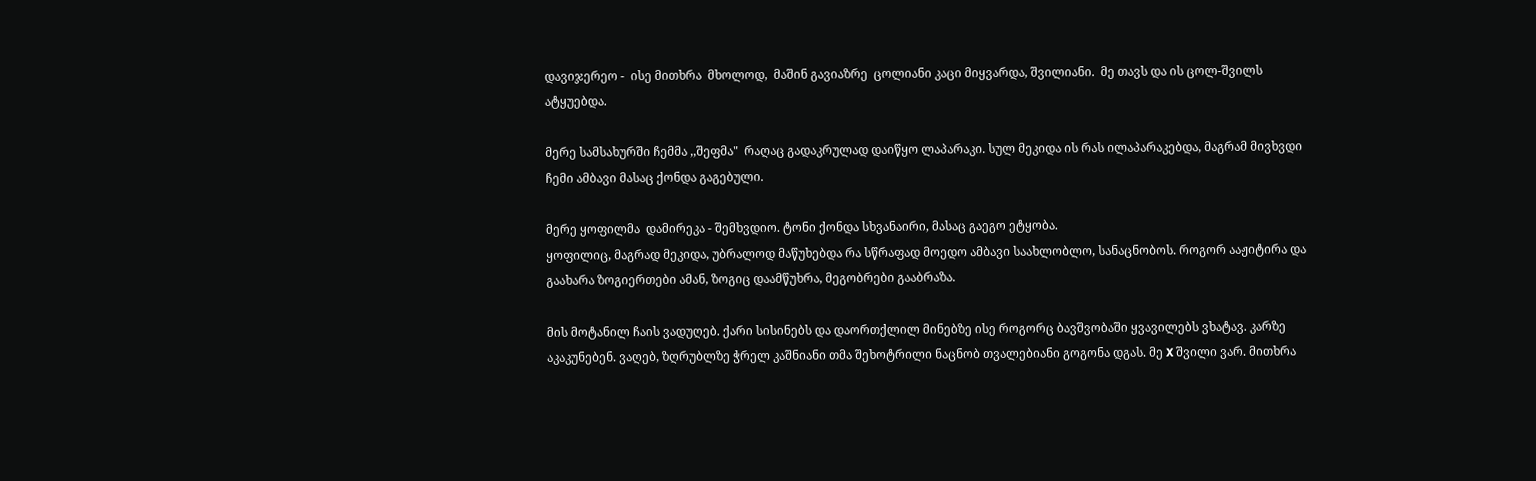დავიჯერეო -  ისე მითხრა  მხოლოდ,  მაშინ გავიაზრე  ცოლიანი კაცი მიყვარდა, შვილიანი.  მე თავს და ის ცოლ-შვილს ატყუებდა.

მერე სამსახურში ჩემმა ,,შეფმა"  რაღაც გადაკრულად დაიწყო ლაპარაკი. სულ მეკიდა ის რას ილაპარაკებდა, მაგრამ მივხვდი ჩემი ამბავი მასაც ქონდა გაგებული.

მერე ყოფილმა  დამირეკა - შემხვდიო. ტონი ქონდა სხვანაირი, მასაც გაეგო ეტყობა.
ყოფილიც, მაგრად მეკიდა, უბრალოდ მაწუხებდა რა სწრაფად მოედო ამბავი საახლობლო, სანაცნობოს. როგორ ააჟიტირა და გაახარა ზოგიერთები ამან, ზოგიც დაამწუხრა, მეგობრები გააბრაზა.

მის მოტანილ ჩაის ვადუღებ. ქარი სისინებს და დაორთქლილ მინებზე ისე როგორც ბავშვობაში ყვავილებს ვხატავ. კარზე აკაკუნებენ. ვაღებ, ზღრუბლზე ჭრელ კაშნიანი თმა შეხოტრილი ნაცნობ თვალებიანი გოგონა დგას. მე X შვილი ვარ. მითხრა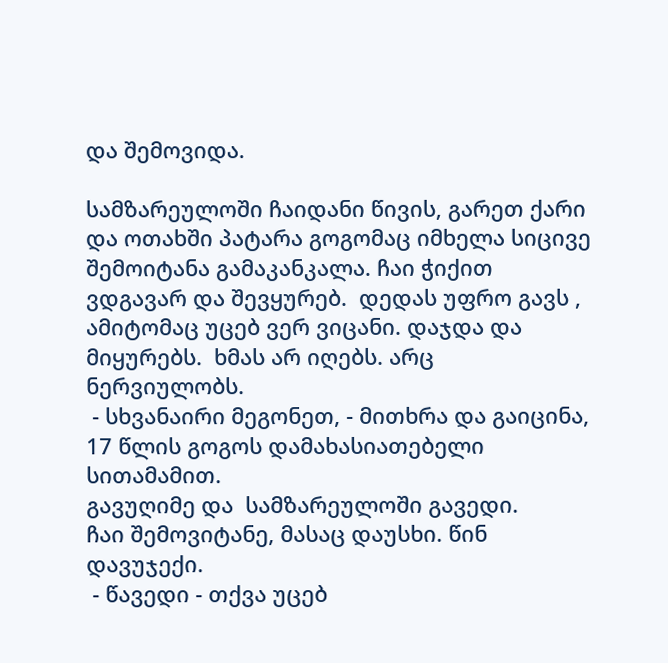და შემოვიდა.

სამზარეულოში ჩაიდანი წივის, გარეთ ქარი და ოთახში პატარა გოგომაც იმხელა სიცივე შემოიტანა გამაკანკალა. ჩაი ჭიქით ვდგავარ და შევყურებ.  დედას უფრო გავს , ამიტომაც უცებ ვერ ვიცანი. დაჯდა და მიყურებს.  ხმას არ იღებს. არც ნერვიულობს.
 - სხვანაირი მეგონეთ, - მითხრა და გაიცინა,  17 წლის გოგოს დამახასიათებელი სითამამით.
გავუღიმე და  სამზარეულოში გავედი.
ჩაი შემოვიტანე, მასაც დაუსხი. წინ დავუჯექი.
 - წავედი - თქვა უცებ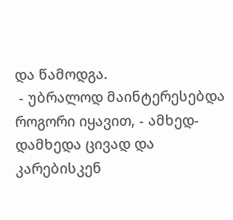და წამოდგა.
 - უბრალოდ მაინტერესებდა როგორი იყავით, - ამხედ-დამხედა ცივად და კარებისკენ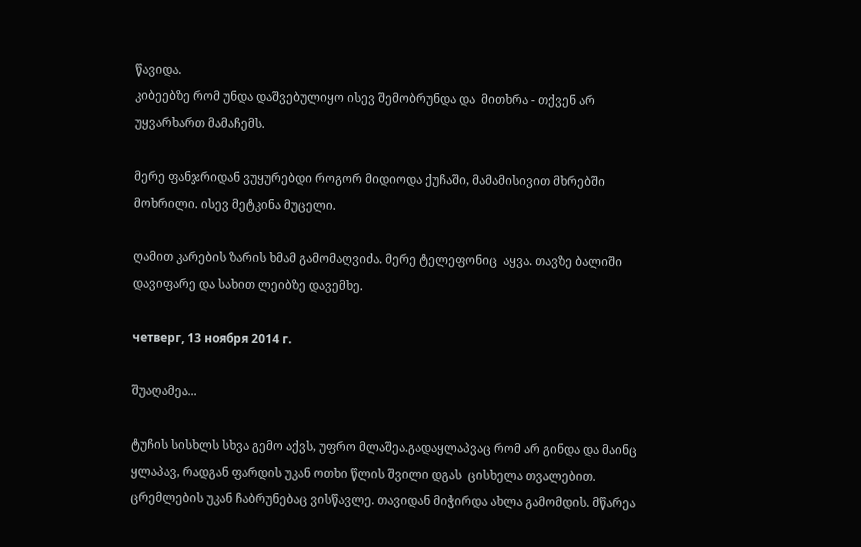წავიდა.
კიბეებზე რომ უნდა დაშვებულიყო ისევ შემობრუნდა და  მითხრა - თქვენ არ უყვარხართ მამაჩემს.

მერე ფანჯრიდან ვუყურებდი როგორ მიდიოდა ქუჩაში, მამამისივით მხრებში მოხრილი. ისევ მეტკინა მუცელი.

ღამით კარების ზარის ხმამ გამომაღვიძა. მერე ტელეფონიც  აყვა. თავზე ბალიში დავიფარე და სახით ლეიბზე დავემხე.

четверг, 13 ноября 2014 г.

შუაღამეა...

ტუჩის სისხლს სხვა გემო აქვს, უფრო მლაშეა.გადაყლაპვაც რომ არ გინდა და მაინც ყლაპავ, რადგან ფარდის უკან ოთხი წლის შვილი დგას  ცისხელა თვალებით.  ცრემლების უკან ჩაბრუნებაც ვისწავლე. თავიდან მიჭირდა ახლა გამომდის. მწარეა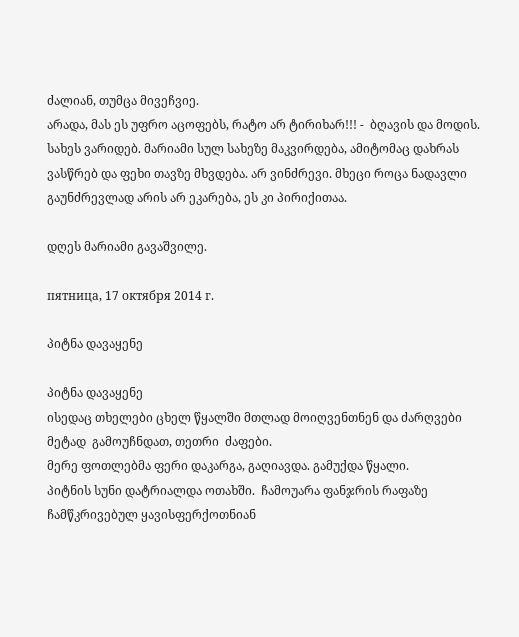ძალიან, თუმცა მივეჩვიე.
არადა, მას ეს უფრო აცოფებს, რატო არ ტირიხარ!!! -  ბღავის და მოდის. სახეს ვარიდებ. მარიამი სულ სახეზე მაკვირდება, ამიტომაც დახრას ვასწრებ და ფეხი თავზე მხვდება. არ ვინძრევი. მხეცი როცა ნადავლი გაუნძრევლად არის არ ეკარება, ეს კი პირიქითაა.

დღეს მარიამი გავაშვილე.

пятница, 17 октября 2014 г.

პიტნა დავაყენე

პიტნა დავაყენე
ისედაც თხელები ცხელ წყალში მთლად მოიღვენთნენ და ძარღვები მეტად  გამოუჩნდათ, თეთრი  ძაფები.
მერე ფოთლებმა ფერი დაკარგა, გაღიავდა. გამუქდა წყალი.
პიტნის სუნი დატრიალდა ოთახში.  ჩამოუარა ფანჯრის რაფაზე ჩამწკრივებულ ყავისფერქოთნიან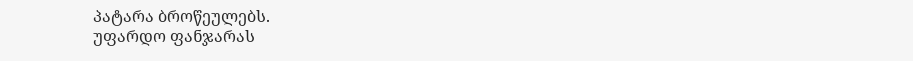პატარა ბროწეულებს.
უფარდო ფანჯარას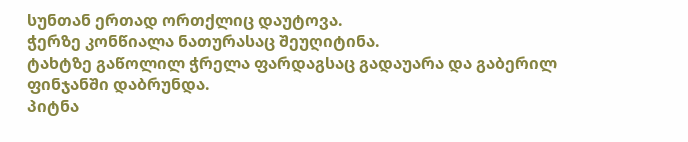სუნთან ერთად ორთქლიც დაუტოვა.
ჭერზე კონწიალა ნათურასაც შეუღიტინა.
ტახტზე გაწოლილ ჭრელა ფარდაგსაც გადაუარა და გაბერილ ფინჯანში დაბრუნდა.
პიტნა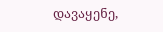დავაყენე,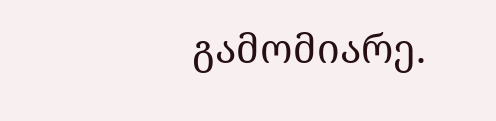გამომიარე.